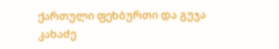ქართული ფეხბურთი და გუჯა კახაძე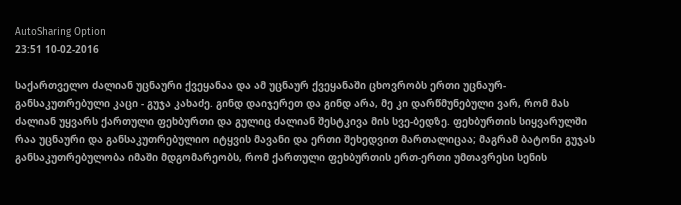AutoSharing Option
23:51 10-02-2016

საქართველო ძალიან უცნაური ქვეყანაა და ამ უცნაურ ქვეყანაში ცხოვრობს ერთი უცნაურ-განსაკუთრებული კაცი - გუჯა კახაძე. გინდ დაიჯერეთ და გინდ არა, მე კი დარწმუნებული ვარ, რომ მას ძალიან უყვარს ქართული ფეხბურთი და გულიც ძალიან შესტკივა მის სვე-ბედზე. ფეხბურთის სიყვარულში რაა უცნაური და განსაკუთრებულიო იტყვის მავანი და ერთი შეხედვით მართალიცაა; მაგრამ ბატონი გუჯას განსაკუთრებულობა იმაში მდგომარეობს, რომ ქართული ფეხბურთის ერთ-ერთი უმთავრესი სენის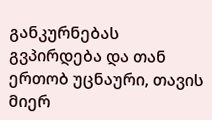განკურნებას გვპირდება და თან ერთობ უცნაური, თავის მიერ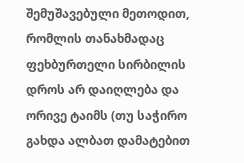შემუშავებული მეთოდით, რომლის თანახმადაც ფეხბურთელი სირბილის დროს არ დაიღლება და ორივე ტაიმს (თუ საჭირო გახდა ალბათ დამატებით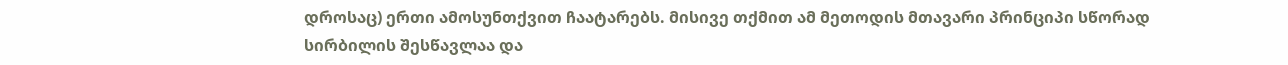დროსაც) ერთი ამოსუნთქვით ჩაატარებს. მისივე თქმით ამ მეთოდის მთავარი პრინციპი სწორად სირბილის შესწავლაა და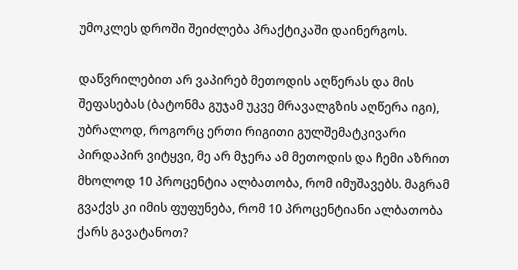უმოკლეს დროში შეიძლება პრაქტიკაში დაინერგოს.

დაწვრილებით არ ვაპირებ მეთოდის აღწერას და მის შეფასებას (ბატონმა გუჯამ უკვე მრავალგზის აღწერა იგი), უბრალოდ, როგორც ერთი რიგითი გულშემატკივარი პირდაპირ ვიტყვი, მე არ მჯერა ამ მეთოდის და ჩემი აზრით მხოლოდ 10 პროცენტია ალბათობა, რომ იმუშავებს. მაგრამ გვაქვს კი იმის ფუფუნება, რომ 10 პროცენტიანი ალბათობა ქარს გავატანოთ?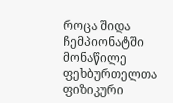როცა შიდა ჩემპიონატში მონაწილე ფეხბურთელთა ფიზიკური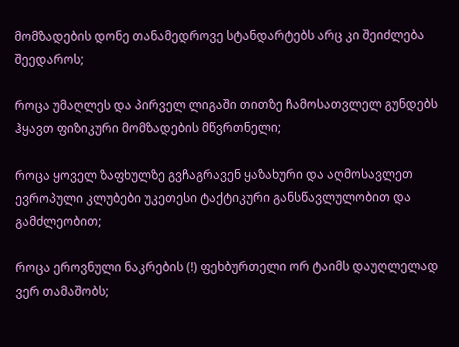მომზადების დონე თანამედროვე სტანდარტებს არც კი შეიძლება შეედაროს;

როცა უმაღლეს და პირველ ლიგაში თითზე ჩამოსათვლელ გუნდებს ჰყავთ ფიზიკური მომზადების მწვრთნელი;

როცა ყოველ ზაფხულზე გვჩაგრავენ ყაზახური და აღმოსავლეთ ევროპული კლუბები უკეთესი ტაქტიკური განსწავლულობით და გამძლეობით;

როცა ეროვნული ნაკრების (!) ფეხბურთელი ორ ტაიმს დაუღლელად ვერ თამაშობს;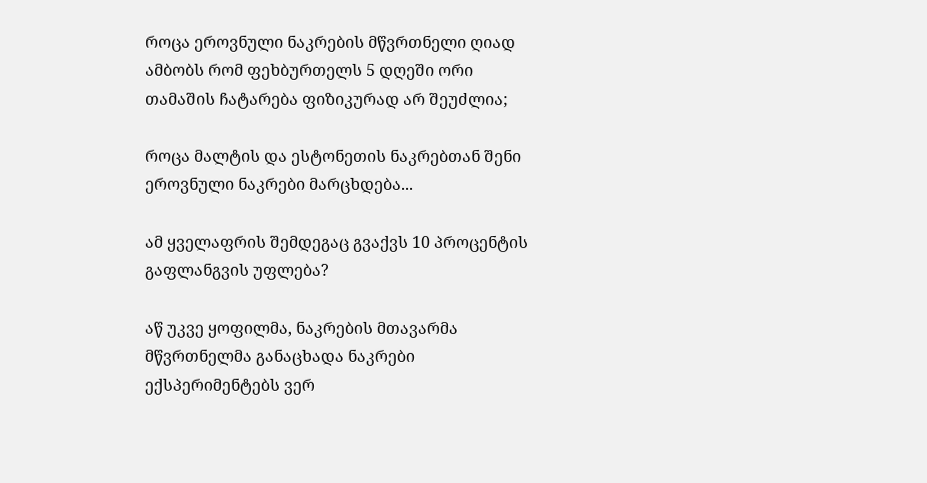როცა ეროვნული ნაკრების მწვრთნელი ღიად ამბობს რომ ფეხბურთელს 5 დღეში ორი თამაშის ჩატარება ფიზიკურად არ შეუძლია;

როცა მალტის და ესტონეთის ნაკრებთან შენი ეროვნული ნაკრები მარცხდება...

ამ ყველაფრის შემდეგაც გვაქვს 10 პროცენტის გაფლანგვის უფლება?

აწ უკვე ყოფილმა, ნაკრების მთავარმა მწვრთნელმა განაცხადა ნაკრები ექსპერიმენტებს ვერ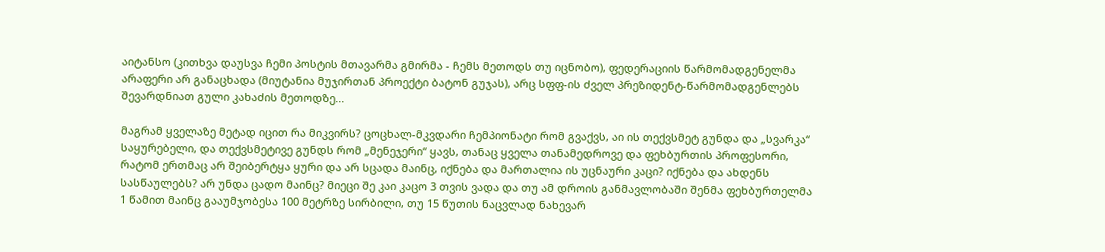აიტანსო (კითხვა დაუსვა ჩემი პოსტის მთავარმა გმირმა - ჩემს მეთოდს თუ იცნობო), ფედერაციის წარმომადგენელმა არაფერი არ განაცხადა (მიუტანია მუჯირთან პროექტი ბატონ გუჯას), არც სფფ-ის ძველ პრეზიდენტ-წარმომადგენლებს შევარდნიათ გული კახაძის მეთოდზე...

მაგრამ ყველაზე მეტად იცით რა მიკვირს? ცოცხალ-მკვდარი ჩემპიონატი რომ გვაქვს, აი ის თექვსმეტ გუნდა და „სვარკა“ საყურებელი, და თექვსმეტივე გუნდს რომ „მენეჯერი“ ყავს, თანაც ყველა თანამედროვე და ფეხბურთის პროფესორი, რატომ ერთმაც არ შეიბერტყა ყური და არ სცადა მაინც, იქნება და მართალია ის უცნაური კაცი? იქნება და ახდენს სასწაულებს? არ უნდა ცადო მაინც? მიეცი შე კაი კაცო 3 თვის ვადა და თუ ამ დროის განმავლობაში შენმა ფეხბურთელმა 1 წამით მაინც გააუმჯობესა 100 მეტრზე სირბილი, თუ 15 წუთის ნაცვლად ნახევარ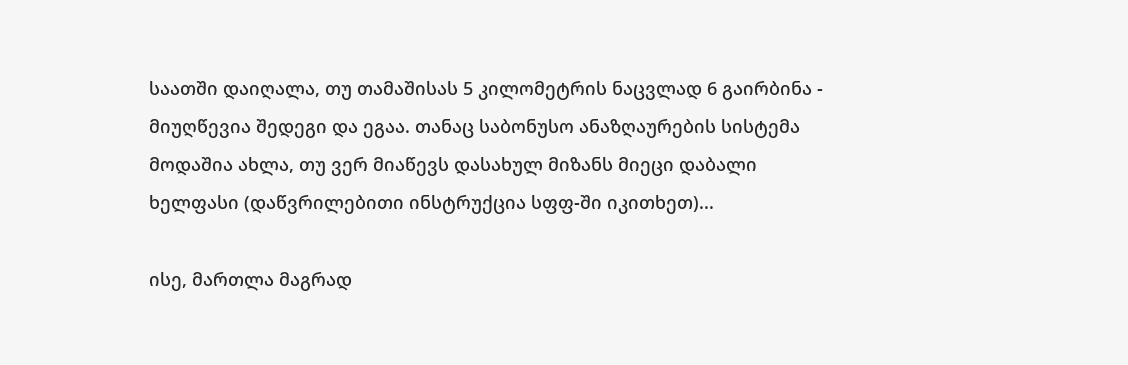საათში დაიღალა, თუ თამაშისას 5 კილომეტრის ნაცვლად 6 გაირბინა - მიუღწევია შედეგი და ეგაა. თანაც საბონუსო ანაზღაურების სისტემა მოდაშია ახლა, თუ ვერ მიაწევს დასახულ მიზანს მიეცი დაბალი ხელფასი (დაწვრილებითი ინსტრუქცია სფფ-ში იკითხეთ)...

ისე, მართლა მაგრად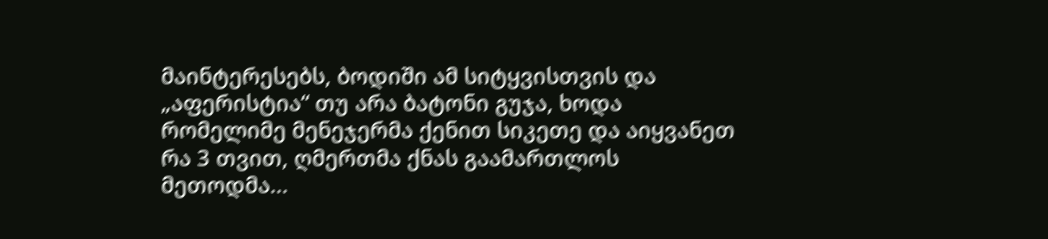მაინტერესებს, ბოდიში ამ სიტყვისთვის და „აფერისტია“ თუ არა ბატონი გუჯა, ხოდა რომელიმე მენეჯერმა ქენით სიკეთე და აიყვანეთ რა 3 თვით, ღმერთმა ქნას გაამართლოს მეთოდმა...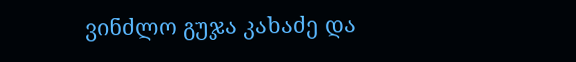ვინძლო გუჯა კახაძე და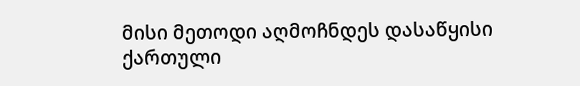მისი მეთოდი აღმოჩნდეს დასაწყისი ქართული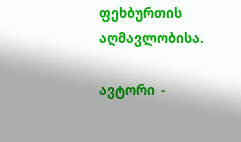ფეხბურთის აღმავლობისა.

ავტორი  -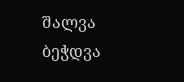შალვა
ბეჭდვა